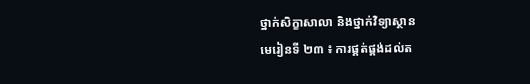ថ្នាក់សិក្ខាសាលា និងថ្នាក់វិទ្យាស្ថាន
មេរៀនទី ២៣ ៖ ការផ្គត់ផ្គង់ដល់ត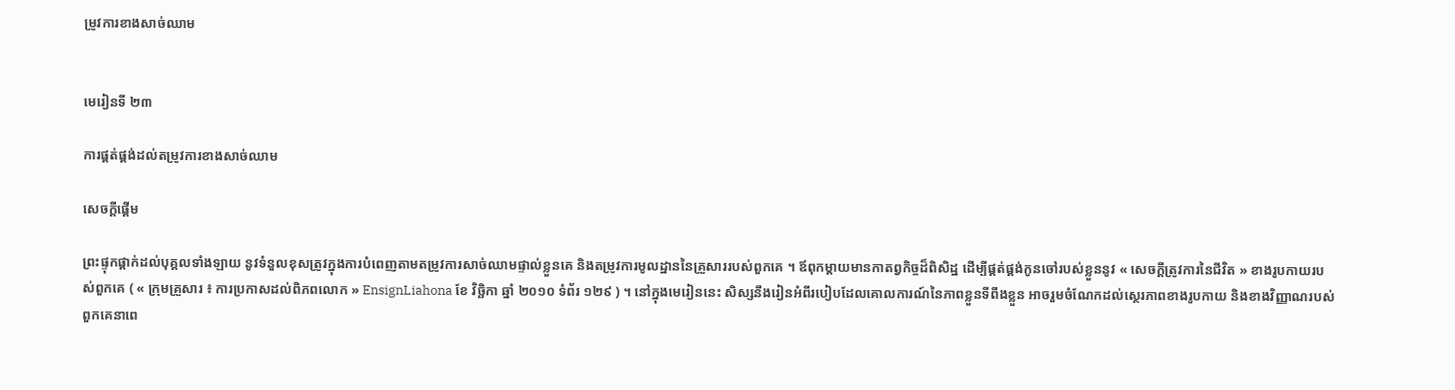ម្រូវការខាងសាច់ឈាម


មេរៀនទី ២៣

ការផ្គត់ផ្គង់ដល់តម្រូវការខាងសាច់ឈាម

សេចក្ដីផ្ដើម

ព្រះផ្ទុកផ្ដាក់ដល់បុគ្គលទាំងឡាយ នូវទំនួលខុសត្រូវក្នុងការបំពេញតាមតម្រូវការសាច់ឈាមផ្ទាល់ខ្លួនគេ និងតម្រូវការមូលដ្ឋាននៃគ្រួសាររបស់ពួកគេ ។ ឪពុកម្ដាយមានកាតព្វកិច្ចដ៏ពិសិដ្ឋ ដើម្បីផ្គត់ផ្គង់កូនចៅរបស់ខ្លួននូវ « សេចក្ដីត្រូវការនៃជីវិត » ខាងរូបកាយរបស់ពួកគេ ( « ក្រុមគ្រួសារ ៖ ការប្រកាសដល់ពិភពលោក » EnsignLiahona ខែ វិច្ឆិកា ឆ្នាំ ២០១០ ទំព័រ ១២៩ ) ។ នៅក្នុងមេរៀននេះ សិស្សនឹងរៀនអំពីរបៀបដែលគោលការណ៍នៃភាពខ្លួនទីពឹងខ្លួន អាចរួមចំណែកដល់ស្ថេរភាពខាងរូបកាយ និងខាងវិញ្ញាណរបស់ពួកគេនាពេ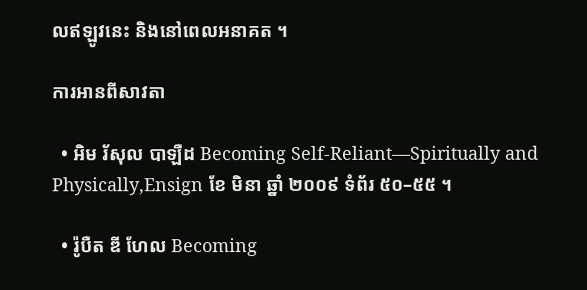លឥឡូវនេះ និងនៅពេលអនាគត ។

ការអានពីសាវតា

  • អិម រ័សុល បាឡឺដ Becoming Self-Reliant—Spiritually and Physically,Ensign ខែ មិនា ឆ្នាំ ២០០៩ ទំព័រ ៥០–៥៥ ។

  • រ៉ូបឺត ឌី ហែល Becoming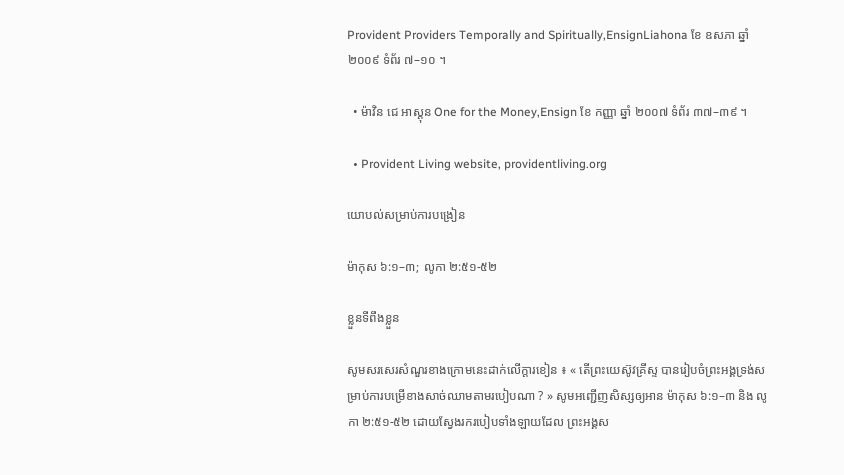Provident Providers Temporally and Spiritually,EnsignLiahona ខែ ឧសភា ឆ្នាំ ២០០៩ ទំព័រ ៧–១០ ។

  • ម៉ាវិន ជេ អាស្ដុន One for the Money,Ensign ខែ កញ្ញា ឆ្នាំ ២០០៧ ទំព័រ ៣៧–៣៩ ។

  • Provident Living website, providentliving.org

យោបល់សម្រាប់ការបង្រៀន

ម៉ាកុស ៦:១–៣; លូកា ២:៥១-៥២

ខ្លួនទីពឹងខ្លួន

សូមសរសេរសំណួរខាងក្រោមនេះដាក់លើក្ដារខៀន ៖ « តើព្រះយេស៊ូវគ្រីស្ទ បានរៀបចំព្រះអង្គទ្រង់សម្រាប់ការបម្រើខាងសាច់ឈាមតាមរបៀបណា ? » សូមអញ្ជើញសិស្សឲ្យអាន ម៉ាកុស ៦:១–៣ និង លូកា ២:៥១-៥២ ដោយស្វែងរករបៀបទាំងឡាយដែល ព្រះអង្គស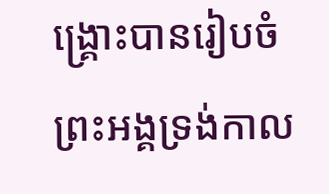ង្គ្រោះបានរៀបចំព្រះអង្គទ្រង់កាល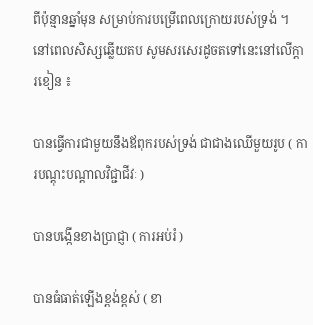ពីប៉ុន្មានឆ្នាំមុន សម្រាប់ការបម្រើពេលក្រោយរបស់ទ្រង់ ។ នៅពេលសិស្សឆ្លើយតប សូមសរសេរដូចតទៅនេះនៅលើក្ដារខៀន ៖

បានធ្វើការជាមួយនឹងឪពុករបស់ទ្រង់ ជាជាងឈើមួយរូប ( ការបណ្ដុះបណ្ដាលវិជ្ជាជីវៈ )

បានបង្កើនខាងប្រាជ្ញា ( ការអប់រំ )

បានធំធាត់ឡើងខ្ពង់ខ្ពស់ ( ខា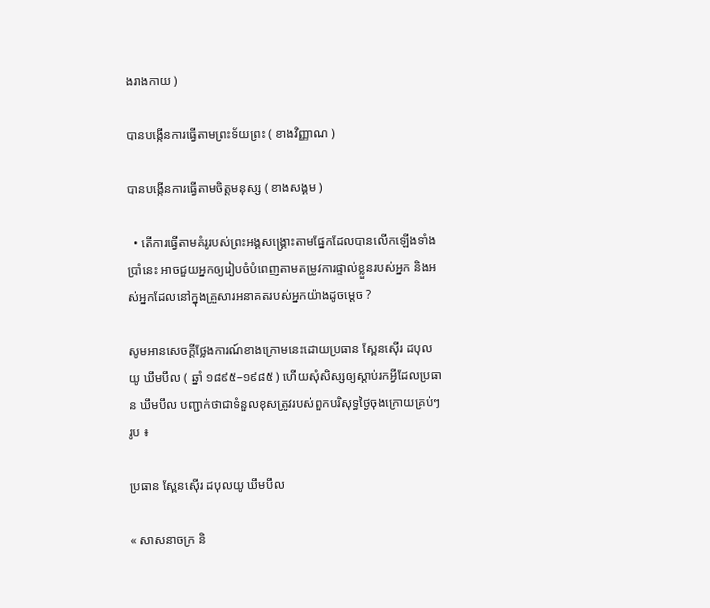ងរាងកាយ )

បានបង្កើនការធ្វើតាមព្រះទ័យព្រះ ( ខាងវិញ្ញាណ )

បានបង្កើនការធ្វើតាមចិត្តមនុស្ស ( ខាងសង្គម )

  • តើការធ្វើតាមគំរូរបស់ព្រះអង្គសង្គ្រោះតាមផ្នែកដែលបានលើកឡើងទាំងប្រាំនេះ អាចជួយអ្នកឲ្យរៀបចំបំពេញតាមតម្រូវការផ្ទាល់ខ្លួនរបស់អ្នក និងអស់អ្នកដែលនៅក្នុងគ្រួសារអនាគតរបស់អ្នកយ៉ាងដូចម្ដេច ?

សូមអានសេចក្ដីថ្លែងការណ៍ខាងក្រោមនេះដោយប្រធាន ស្ពែនស៊ើរ ដបុលយូ ឃឹមបឹល ( ឆ្នាំ ១៨៩៥–១៩៨៥ ) ហើយសុំសិស្សឲ្យស្ដាប់រកអ្វីដែលប្រធាន ឃឹមបឹល បញ្ជាក់ថាជាទំនួលខុសត្រូវរបស់ពួកបរិសុទ្ធថ្ងៃចុងក្រោយគ្រប់ៗរូប ៖

ប្រធាន ស្ពែនស៊ើរ ដបុលយូ ឃឹមបឹល

« សាសនាចក្រ និ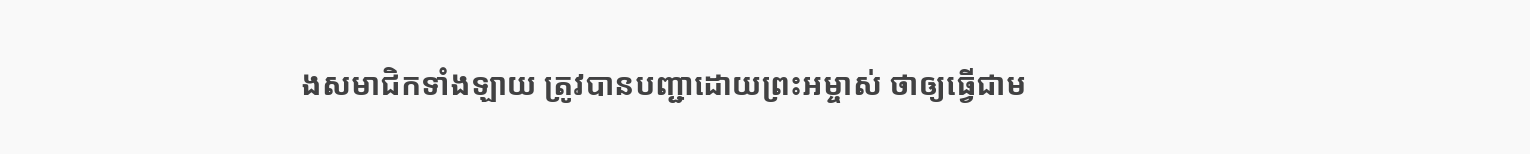ងសមាជិកទាំងឡាយ ត្រូវបានបញ្ជាដោយព្រះអម្ចាស់ ថាឲ្យធ្វើជាម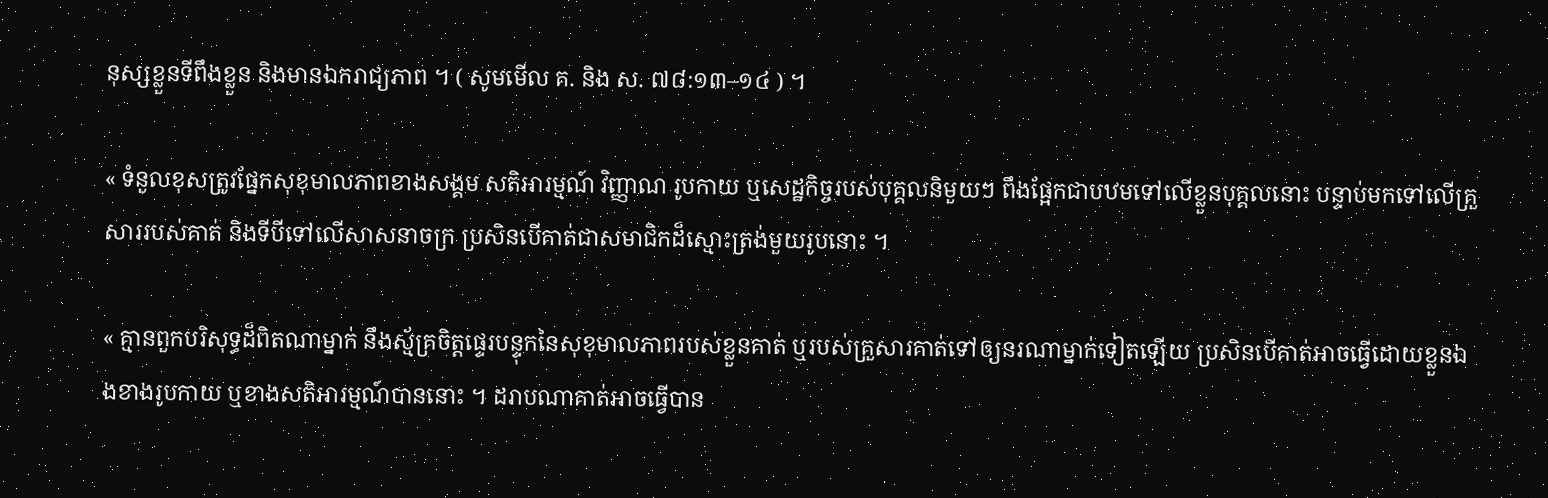នុស្សខ្លួនទីពឹងខ្លួន និងមានឯករាជ្យភាព ។ ( សូមមើល គ. និង ស. ៧៨:១៣–១៤ ) ។

« ទំនួលខុសត្រូវផ្នែកសុខុមាលភាពខាងសង្គម សតិអារម្មណ៍ វិញ្ញាណ រូបកាយ ឬសេដ្ឋកិច្ចរបស់បុគ្គលនិមួយៗ ពឹងផ្អែកជាបឋមទៅលើខ្លួនបុគ្គលនោះ បន្ទាប់មកទៅលើគ្រួសាររបស់គាត់ និងទីបីទៅលើសាសនាចក្រ ប្រសិនបើគាត់ជាសមាជិកដ៏ស្មោះត្រង់មួយរូបនោះ ។

« គ្មានពួកបរិសុទ្ធដ៏ពិតណាម្នាក់ នឹងស្ម័គ្រចិត្តផ្ទេរបន្ទុកនៃសុខុមាលភាពរបស់ខ្លួនគាត់ ឬរបស់គ្រួសារគាត់ទៅឲ្យនរណាម្នាក់ទៀតឡើយ ប្រសិនបើគាត់អាចធ្វើដោយខ្លួនឯងខាងរូបកាយ ឬខាងសតិអារម្មណ៍បាននោះ ។ ដរាបណាគាត់អាចធ្វើបាន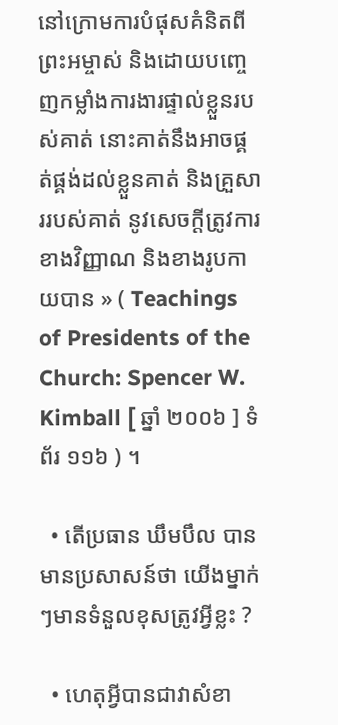នៅក្រោមការបំផុសគំនិតពីព្រះអម្ចាស់ និងដោយបញ្ចេញកម្លាំងការងារផ្ទាល់ខ្លួនរបស់គាត់ នោះគាត់នឹងអាចផ្គត់ផ្គង់ដល់ខ្លួនគាត់ និងគ្រួសាររបស់គាត់ នូវសេចក្ដីត្រូវការខាងវិញ្ញាណ និងខាងរូបកាយបាន » ( Teachings of Presidents of the Church: Spencer W. Kimball [ ឆ្នាំ ២០០៦ ] ទំព័រ ១១៦ ) ។

  • តើប្រធាន ឃឹមបឹល បានមានប្រសាសន៍ថា យើងម្នាក់ៗមានទំនួលខុសត្រូវអ្វីខ្លះ ?

  • ហេតុអ្វីបានជាវាសំខា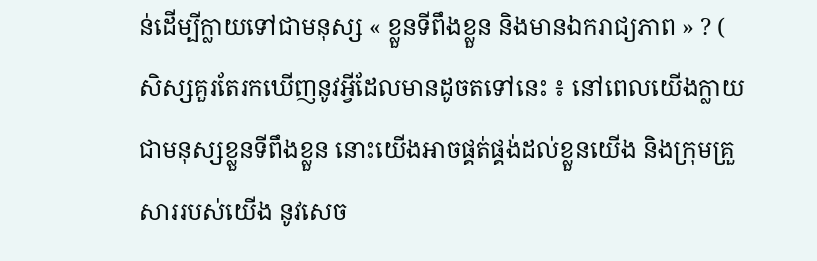ន់ដើម្បីក្លាយទៅជាមនុស្ស « ខ្លួនទីពឹងខ្លួន និងមានឯករាជ្យភាព » ? ( សិស្សគួរតែរកឃើញនូវអ្វីដែលមានដូចតទៅនេះ ៖ នៅពេលយើងក្លាយជាមនុស្សខ្លួនទីពឹងខ្លួន នោះយើងអាចផ្គត់ផ្គង់ដល់ខ្លួនយើង និងក្រុមគ្រួសាររបស់យើង នូវសេច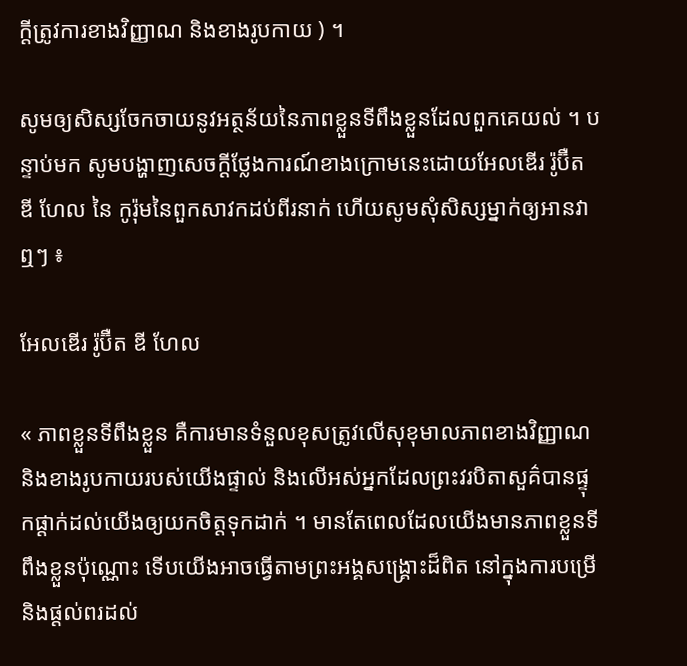ក្ដីត្រូវការខាងវិញ្ញាណ និងខាងរូបកាយ ) ។

សូមឲ្យសិស្សចែកចាយនូវអត្ថន័យនៃភាពខ្លួនទីពឹងខ្លួនដែលពួកគេយល់ ។ បន្ទាប់មក សូមបង្ហាញសេចក្ដីថ្លែងការណ៍ខាងក្រោមនេះដោយអែលឌើរ រ៉ូប៊ឺត ឌី ហែល នៃ កូរ៉ុមនៃពួកសាវកដប់ពីរនាក់ ហើយសូមសុំសិស្សម្នាក់ឲ្យអានវាឮៗ ៖

អែលឌើរ រ៉ូប៊ឺត ឌី ហែល

« ភាពខ្លួនទីពឹងខ្លួន គឺការមានទំនួលខុសត្រូវលើសុខុមាលភាពខាងវិញ្ញាណ និងខាងរូបកាយរបស់យើងផ្ទាល់ និងលើអស់អ្នកដែលព្រះវរបិតាសួគ៌បានផ្ទុកផ្ដាក់ដល់យើងឲ្យយកចិត្តទុកដាក់ ។ មានតែពេលដែលយើងមានភាពខ្លួនទីពឹងខ្លួនប៉ុណ្ណោះ ទើបយើងអាចធ្វើតាមព្រះអង្គសង្គ្រោះដ៏ពិត នៅក្នុងការបម្រើ និងផ្ដល់ពរដល់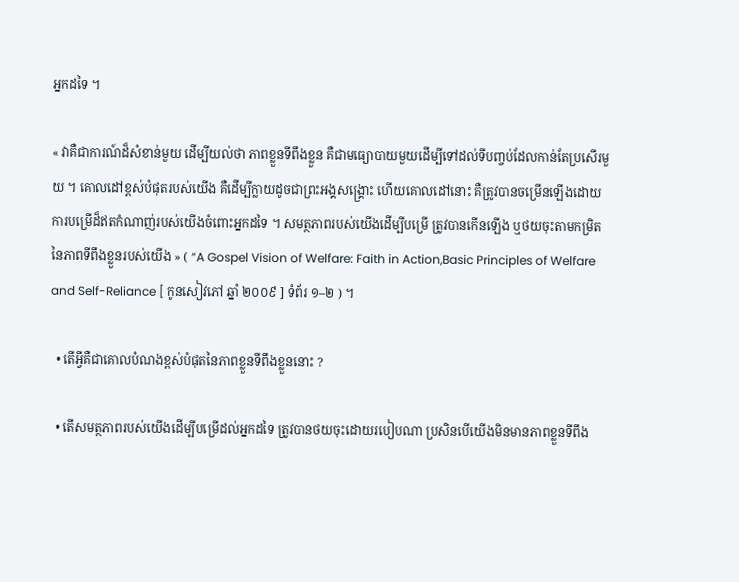អ្នកដទៃ ។

« វាគឺជាការណ៍ដ៏សំខាន់មួយ ដើម្បីយល់ថា ភាពខ្លួនទីពឹងខ្លួន គឺជាមធ្យោបាយមួយដើម្បីទៅដល់ទីបញ្ចប់ដែលកាន់តែប្រសើរមួយ ។ គោលដៅខ្ពស់បំផុតរបស់យើង គឺដើម្បីក្លាយដូចជាព្រះអង្គសង្គ្រោះ ហើយគោលដៅនោះ គឺត្រូវបានចម្រើនឡើងដោយការបម្រើដ៏ឥតកំណាញ់របស់យើងចំពោះអ្នកដទៃ ។ សមត្ថភាពរបស់យើងដើម្បីបម្រើ ត្រូវបានកើនឡើង ឬថយចុះតាមកម្រិតនៃភាពទីពឹងខ្លួនរបស់យើង » ( “A Gospel Vision of Welfare: Faith in Action,Basic Principles of Welfare and Self-Reliance [ កូនសៀវភៅ ឆ្នាំ ២០០៩ ] ទំព័រ ១–២ ) ។

  • តើអ្វីគឺជាគោលបំណងខ្ពស់បំផុតនៃភាពខ្លួនទីពឹងខ្លួននោះ ?

  • តើសមត្ថភាពរបស់យើងដើម្បីបម្រើដល់អ្នកដទៃ ត្រូវបានថយចុះដោយរបៀបណា ប្រសិនបើយើងមិនមានភាពខ្លួនទីពឹង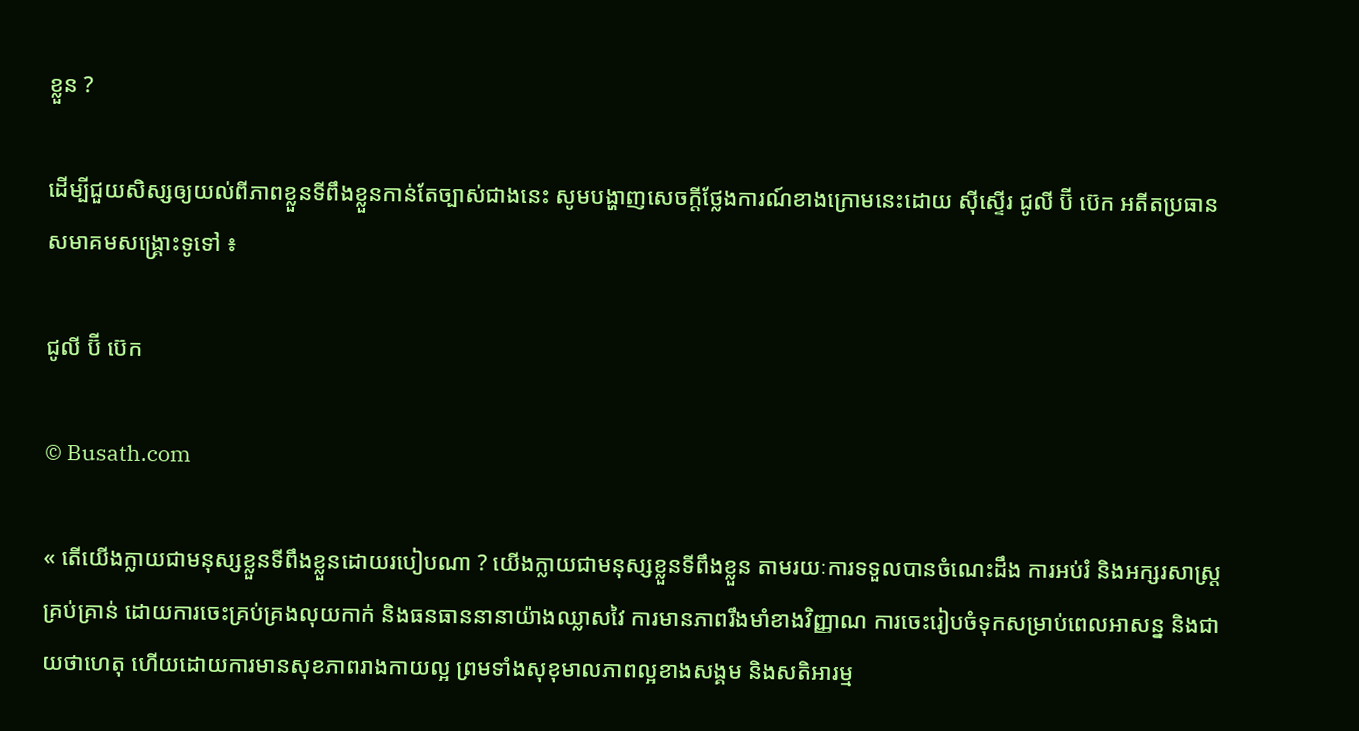ខ្លួន ?

ដើម្បីជួយសិស្សឲ្យយល់ពីភាពខ្លួនទីពឹងខ្លួនកាន់តែច្បាស់ជាងនេះ សូមបង្ហាញសេចក្តីថ្លែងការណ៍ខាងក្រោមនេះដោយ ស៊ីស្ទើរ ជូលី ប៊ី ប៊េក អតីតប្រធានសមាគមសង្គ្រោះទូទៅ ៖

ជូលី ប៊ី ប៊េក

© Busath.com

« តើយើងក្លាយជាមនុស្សខ្លួនទីពឹងខ្លួនដោយរបៀបណា ? យើងក្លាយជាមនុស្សខ្លួនទីពឹងខ្លួន តាមរយៈការទទួលបានចំណេះដឹង ការអប់រំ និងអក្សរសាស្ដ្រគ្រប់គ្រាន់ ដោយការចេះគ្រប់គ្រងលុយកាក់ និងធនធាននានាយ៉ាងឈ្លាសវៃ ការមានភាពរឹងមាំខាងវិញ្ញាណ ការចេះរៀបចំទុកសម្រាប់ពេលអាសន្ន និងជាយថាហេតុ ហើយដោយការមានសុខភាពរាងកាយល្អ ព្រមទាំងសុខុមាលភាពល្អខាងសង្គម និងសតិអារម្ម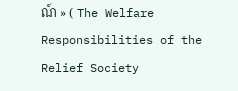ណ៍ » ( The Welfare Responsibilities of the Relief Society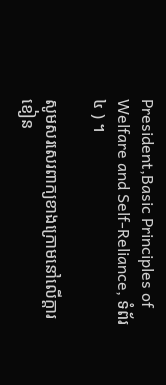President,Basic Principles of Welfare and Self-Reliance, ទំព័រ ៤ ) ។

សូមសរសេរពាក្យខាងក្រោមនៅលើក្ដារខៀន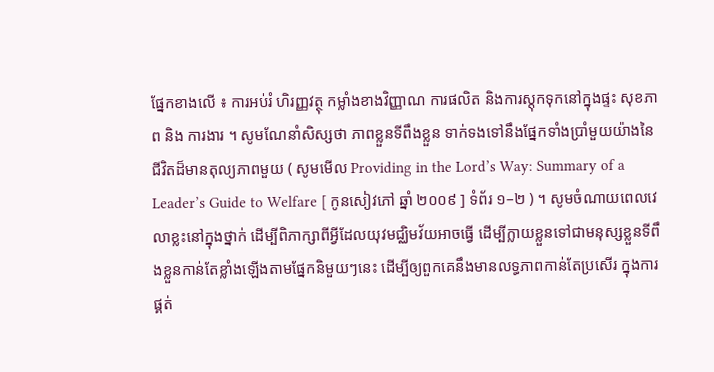ផ្នែកខាងលើ ៖ ការអប់រំ ហិរញ្ញវត្ថុ កម្លាំងខាងវិញ្ញាណ ការផលិត និងការស្ដុកទុកនៅក្នុងផ្ទះ សុខភាព និង ការងារ ។ សូមណែនាំសិស្សថា ភាពខ្លួនទីពឹងខ្លួន ទាក់ទងទៅនឹងផ្នែកទាំងប្រាំមួយយ៉ាងនៃជីវិតដ៏មានតុល្យភាពមួយ ( សូមមើល Providing in the Lord’s Way: Summary of a Leader’s Guide to Welfare [ កូនសៀវភៅ ឆ្នាំ ២០០៩ ] ទំព័រ ១–២ ) ។ សូមចំណាយពេលវេលាខ្លះនៅក្នុងថ្នាក់ ដើម្បីពិភាក្សាពីអ្វីដែលយុវមជ្ឈិមវ័យអាចធ្វើ ដើម្បីក្លាយខ្លួនទៅជាមនុស្សខ្លួនទីពឹងខ្លួនកាន់តែខ្លាំងឡើងតាមផ្នែកនិមួយៗនេះ ដើម្បីឲ្យពួកគេនឹងមានលទ្ធភាពកាន់តែប្រសើរ ក្នុងការផ្គត់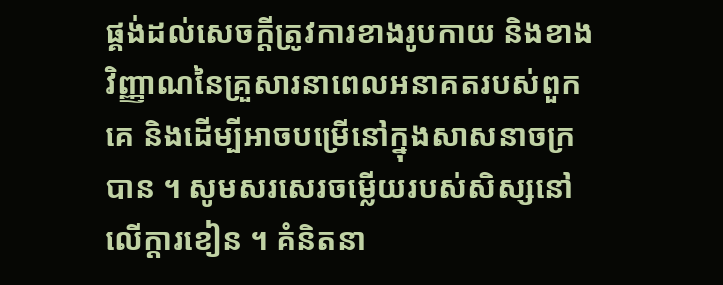ផ្គង់ដល់សេចក្ដីត្រូវការខាងរូបកាយ និងខាងវិញ្ញាណនៃគ្រួសារនាពេលអនាគតរបស់ពួកគេ និងដើម្បីអាចបម្រើនៅក្នុងសាសនាចក្របាន ។ សូមសរសេរចម្លើយរបស់សិស្សនៅលើក្តារខៀន ។ គំនិតនា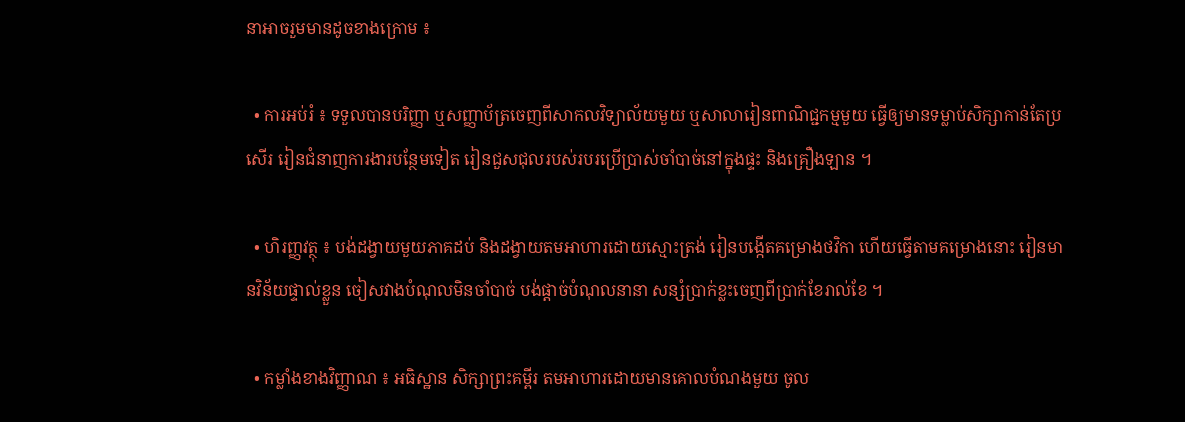នាអាចរួមមានដូចខាងក្រោម ៖

  • ការអប់រំ ៖ ទទួលបានបរិញ្ញា ឬសញ្ញាប័ត្រចេញពីសាកលវិទ្យាល័យមួយ ឬសាលារៀនពាណិជ្ជកម្មមួយ ធ្វើឲ្យមានទម្លាប់សិក្សាកាន់តែប្រសើរ រៀនជំនាញការងារបន្ថែមទៀត រៀនជួសជុលរបស់របរប្រើប្រាស់ចាំបាច់នៅក្នុងផ្ទះ និងគ្រឿងឡាន ។

  • ហិរញ្ញវត្ថុ ៖ បង់ដង្វាយមួយភាគដប់ និងដង្វាយតមអាហារដោយស្មោះត្រង់ រៀនបង្កើតគម្រោងថវិកា ហើយធ្វើតាមគម្រោងនោះ រៀនមានវិន័យផ្ទាល់ខ្លួន ចៀសវាងបំណុលមិនចាំបាច់ បង់ផ្ដាច់បំណុលនានា សន្សំប្រាក់ខ្លះចេញពីប្រាក់ខែរាល់ខែ ។

  • កម្លាំងខាងវិញ្ញាណ ៖ អធិស្ឋាន សិក្សាព្រះគម្ពីរ តមអាហារដោយមានគោលបំណងមួយ ចូល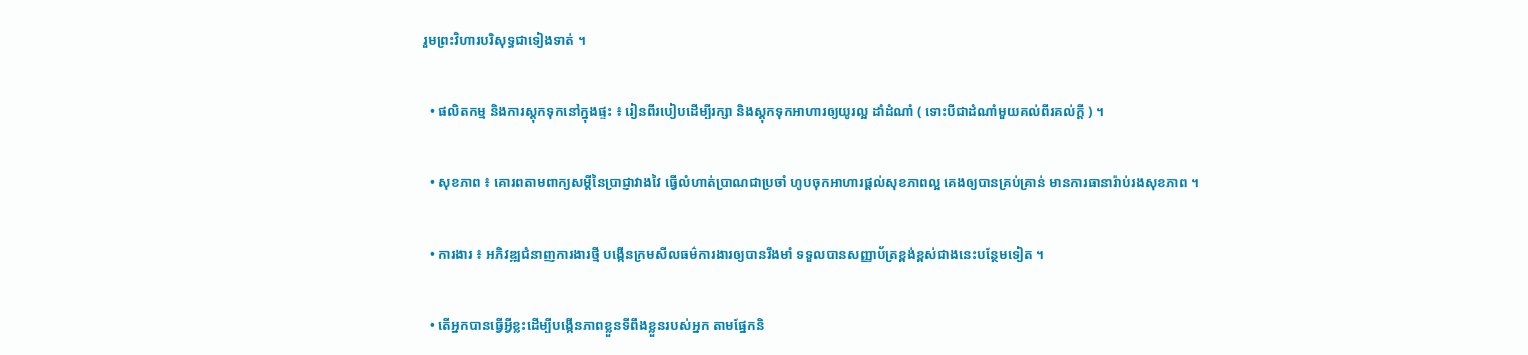រួមព្រះវិហារបរិសុទ្ធជាទៀងទាត់ ។

  • ផលិតកម្ម និងការស្ដុកទុកនៅក្នុងផ្ទះ ៖ រៀនពីរបៀបដើម្បីរក្សា និងស្ដុកទុកអាហារឲ្យយូរល្អ ដាំដំណាំ ( ទោះបីជាដំណាំមួយគល់ពីរគល់ក្ដី ) ។

  • សុខភាព ៖ គោរពតាមពាក្យសម្ដីនៃប្រាជ្ញាវាងវៃ ធ្វើលំហាត់ប្រាណជាប្រចាំ ហូបចុកអាហារផ្ដល់សុខភាពល្អ គេងឲ្យបានគ្រប់គ្រាន់ មានការធានារ៉ាប់រងសុខភាព ។

  • ការងារ ៖ អភិវឌ្ឍជំនាញការងារថ្មី បង្កើនក្រមសីលធម៌ការងារឲ្យបានរឹងមាំ ទទួលបានសញ្ញាប័ត្រខ្ពង់ខ្ពស់ជាងនេះបន្ថែមទៀត ។

  • តើអ្នកបានធ្វើអ្វីខ្លះដើម្បីបង្កើនភាពខ្លួនទីពឹងខ្លួនរបស់អ្នក តាមផ្នែកនិ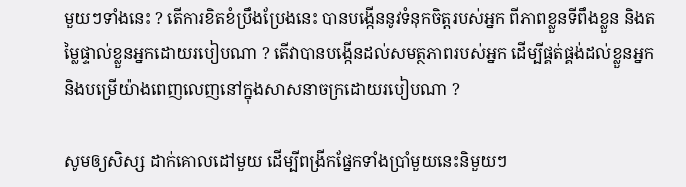មួយៗទាំងនេះ ? តើការខិតខំប្រឹងប្រែងនេះ បានបង្កើននូវទំនុកចិត្តរបស់អ្នក ពីភាពខ្លួនទីពឹងខ្លួន និងតម្លៃផ្ទាល់ខ្លួនអ្នកដោយរបៀបណា ? តើវាបានបង្កើនដល់សមត្ថភាពរបស់អ្នក ដើម្បីផ្គត់ផ្គង់ដល់ខ្លួនអ្នក និងបម្រើយ៉ាងពេញលេញនៅក្នុងសាសនាចក្រដោយរបៀបណា ?

សូមឲ្យសិស្ស ដាក់គោលដៅមួយ ដើម្បីពង្រីកផ្នែកទាំងប្រាំមួយនេះនិមួយៗ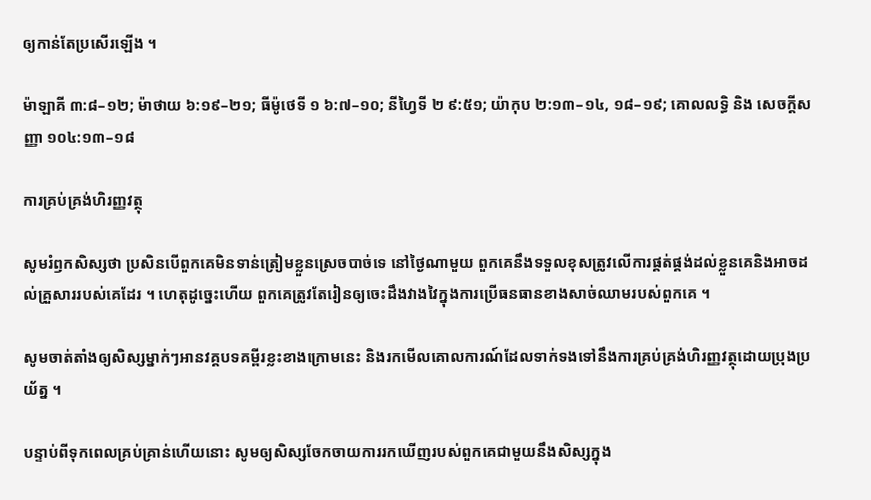ឲ្យកាន់តែប្រសើរឡើង ។

ម៉ាឡាគី ៣:៨–១២; ម៉ាថាយ ៦:១៩–២១; ធីម៉ូថេទី ១ ៦:៧–១០; នីហ្វៃទី ២ ៩:៥១; យ៉ាកុប ២:១៣–១៤, ១៨–១៩; គោលលទ្ធិ និង សេចក្ដីសញ្ញា ១០៤:១៣–១៨

ការគ្រប់គ្រង់ហិរញ្ញវត្ថុ

សូមរំឭកសិស្សថា ប្រសិនបើពួកគេមិនទាន់ត្រៀមខ្លួនស្រេចបាច់ទេ នៅថ្ងៃណាមួយ ពួកគេនឹងទទួលខុសត្រូវលើការផ្គត់ផ្គង់ដល់ខ្លួនគេនិងអាចដល់គ្រួសាររបស់គេដែរ ។ ហេតុដូច្នេះហើយ ពួកគេត្រូវតែរៀនឲ្យចេះដឹងវាងវៃក្នុងការប្រើធនធានខាងសាច់ឈាមរបស់ពួកគេ ។

សូមចាត់តាំងឲ្យសិស្សម្នាក់ៗអានវគ្គបទគម្ពីរខ្លះខាងក្រោមនេះ និងរកមើលគោលការណ៍ដែលទាក់ទងទៅនឹងការគ្រប់គ្រង់ហិរញ្ញវត្ថុដោយប្រុងប្រយ័ត្ន ។

បន្ទាប់ពីទុកពេលគ្រប់គ្រាន់ហើយនោះ សូមឲ្យសិស្សចែកចាយការរកឃើញរបស់ពួកគេជាមួយនឹងសិស្សក្នុង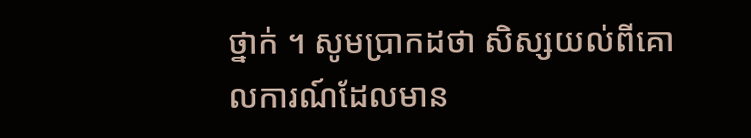ថ្នាក់ ។ សូមប្រាកដថា សិស្សយល់ពីគោលការណ៍ដែលមាន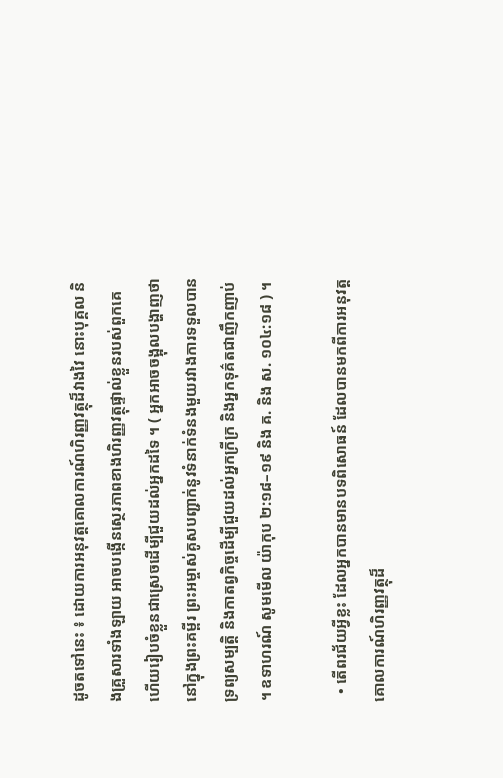ដូចតទៅនេះ ៖ ដោយការអនុវត្តគោលការណ៍ហិរញ្ញវត្ថុដ៏វាងវៃ នោះបុគ្គល និងគ្រួសារទាំងឡាយ អាចបង្កើនសេ្ថរភាពខាងហិរញ្ញវត្ថុផ្ទាល់ខ្លួនរបស់ពួកគេ ហើយរៀបចំខ្លួនជាស្រេចដើម្បីជួយដល់អ្នកដទៃ ។ ( អ្នកអាចចង្អុលបង្ហាញថា នៅក្នុងព្រះគម្ពីរ ព្រះអម្ចាស់គូសបញ្ជាក់នូវទំនាក់ទំនងមួយរវាងការទទួលបានទ្រព្យសម្បត្តិ និងកាតព្វកិច្ចដើម្បីជួយដល់អ្នកក្រីក្រ និងអ្នកទុគ៌តជាញឹកញាប់ ។ ឧទាហរណ៍ សូមមើល យ៉ាកុប ២:១៨–១៩ និង គ. និង ស. ១០៤:១៨ ) ។

  • តើពរជ័យអ្វីខ្លះ ដែលអ្នកបានមានបទពិសោធន៍ ដែលបានមកពីការអនុវត្តគោលការណ៍ហិរញ្ញវត្ថុដ៏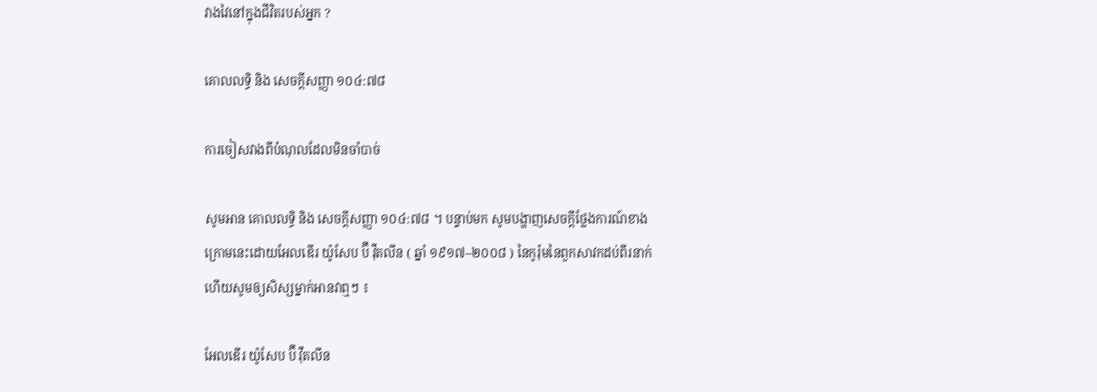វាងវៃនៅក្នុងជីវិតរបស់អ្នក ?

គោលលទ្ធិ និង សេចក្ដីសញ្ញា ១០៤:៧៨

ការចៀសវាងពីបំណុលដែលមិនចាំបាច់

សូមអាន គោលលទ្ធិ និង សេចក្ដីសញ្ញា ១០៤:៧៨ ។ បន្ទាប់មក សូមបង្ហាញសេចក្ដីថ្លែងការណ៍ខាងក្រោមនេះដោយអែលឌើរ យ៉ូសែប ប៊ី វ៉ឺតលីន ( ឆ្នាំ ១៩១៧–២០០៨ ) នៃកូរ៉ុមនៃពួកសាវកដប់ពីរនាក់ ហើយសូមឲ្យសិស្សម្នាក់អានវាឮៗ ៖

អែលឌើរ យ៉ូសែប ប៊ី វ៉ឺតលីន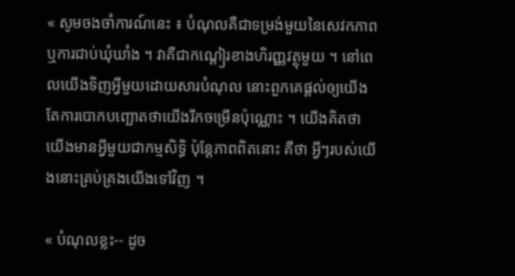« សូមចងចាំការណ៍នេះ ៖ បំណុលគឺជាទម្រង់មួយនៃសេវកភាព ឬការជាប់ឃុំឃាំង ។ វាគឺជាកណ្ដៀរខាងហិរញ្ញវត្ថុមួយ ។ នៅពេលយើងទិញអ្វីមួយដោយសារបំណុល នោះពួកគេផ្ដល់ឲ្យយើងតែការបោកបញ្ឆោតថាយើងរីកចម្រើនប៉ុណ្ណោះ ។ យើងគិតថា យើងមានអ្វីមួយជាកម្មសិទ្ធិ ប៉ុន្ដែភាពពិតនោះ គឺថា អ្វីៗរបស់យើងនោះគ្រប់គ្រងយើងទៅវិញ ។

« បំណុលខ្លះ-- ដូច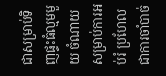ជាសម្រាប់ទិញផ្ទះធំល្មមមួយ ចំណាយសម្រាប់ការអប់រំ ប្រហែលជាការចាំបាច់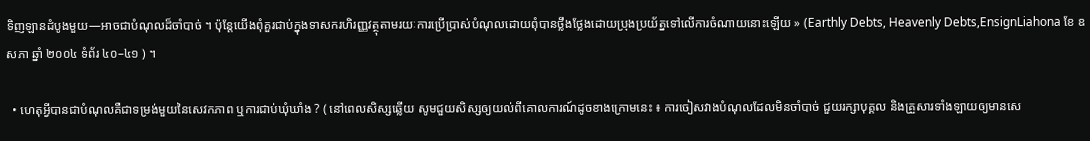ទិញឡានដំបូងមួយ—អាចជាបំណុលដ៏ចាំបាច់ ។ ប៉ុន្តែយើងពុំគួរជាប់ក្នុងទាសករហិរញ្ញវត្ថុតាមរយៈការប្រើប្រាស់បំណុលដោយពុំបានថ្លឹងថ្លែងដោយប្រុងប្រយ័ត្នទៅលើការចំណាយនោះឡើយ » (Earthly Debts, Heavenly Debts,EnsignLiahona ខែ ឧសភា ឆ្នាំ ២០០៤ ទំព័រ ៤០–៤១ ) ។

  • ហេតុអ្វីបានជាបំណុលគឺជាទម្រង់មួយនៃសេវកភាព ឬការជាប់ឃុំឃាំង ? ( នៅពេលសិស្សឆ្លើយ សូមជួយសិស្សឲ្យយល់ពីគោលការណ៍ដូចខាងក្រោមនេះ ៖ ការចៀសវាងបំណុលដែលមិនចាំបាច់ ជួយរក្សាបុគ្គល និងគ្រួសារទាំងឡាយឲ្យមានសេ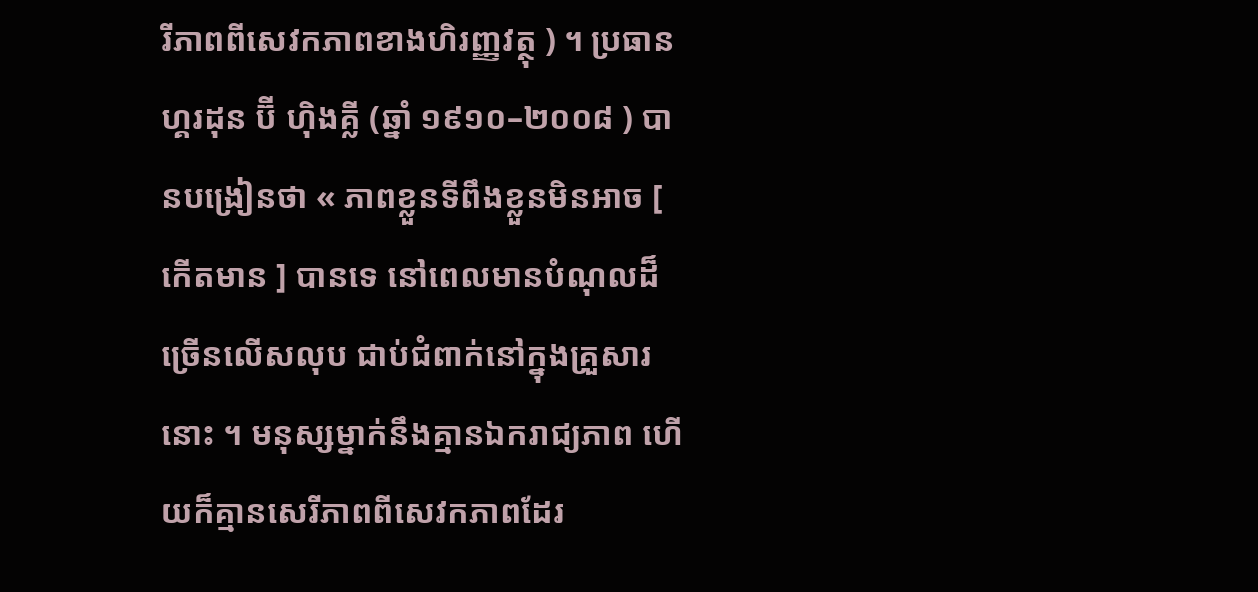រីភាពពីសេវកភាពខាងហិរញ្ញវត្ថុ ) ។ ប្រធាន ហ្គរដុន ប៊ី ហ៊ិងគ្លី (ឆ្នាំ ១៩១០–២០០៨ ) បានបង្រៀនថា « ភាពខ្លួនទីពឹងខ្លួនមិនអាច [ កើតមាន ] បានទេ នៅពេលមានបំណុលដ៏ច្រើនលើសលុប ជាប់ជំពាក់នៅក្នុងគ្រួសារនោះ ។ មនុស្សម្នាក់នឹងគ្មានឯករាជ្យភាព ហើយក៏គ្មានសេរីភាពពីសេវកភាពដែរ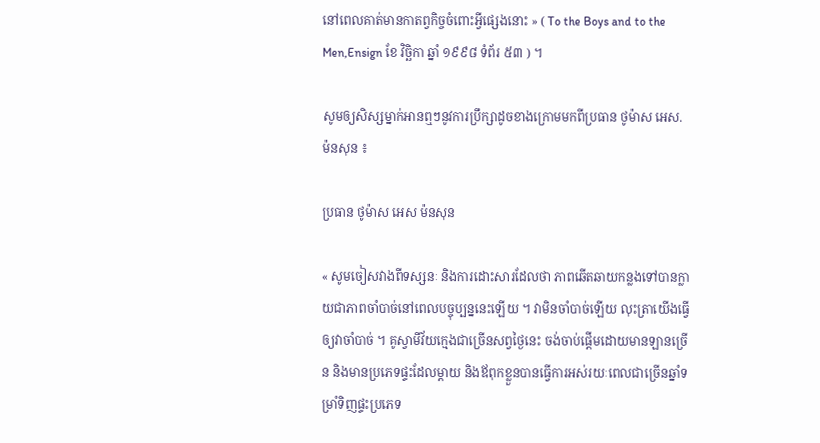នៅពេលគាត់មានកាតព្វកិច្ចចំពោះអ្វីផ្សេងនោះ » ( To the Boys and to the Men,Ensign ខែ វិច្ឆិកា ឆ្នាំ ១៩៩៨ ទំព័រ ៥៣ ) ។

សូមឲ្យសិស្សម្នាក់អានឮៗនូវការប្រឹក្សាដូចខាងក្រោមមកពីប្រធាន ថូម៉ាស អេស. ម៉នសុន ៖

ប្រធាន ថូម៉ាស អេស ម៉នសុន

« សូមចៀសវាងពីទស្សនៈ និងការដោះសារដែលថា ភាពឆើតឆាយកន្លងទៅបានក្លាយជាភាពចាំបាច់នៅពេលបច្ចុប្បន្ននេះឡើយ ។ វាមិនចាំបាច់ឡើយ លុះត្រាយើងធ្វើឲ្យវាចាំបាច់ ។ គូស្វាមីវ័យក្មេងជាច្រើនសព្វថ្ងៃនេះ ចង់ចាប់ផ្ដើមដោយមានឡានច្រើន និងមានប្រភេទផ្ទះដែលម្ដាយ និងឪពុកខ្លួនបានធ្វើការអស់រយៈពេលជាច្រើនឆ្នាំទម្រាំទិញផ្ទះប្រភេទ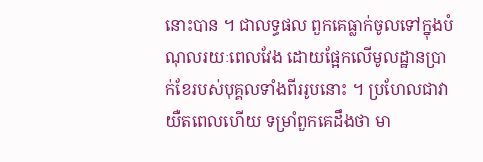នោះបាន ។ ជាលទ្ធផល ពួកគេធ្លាក់ចូលទៅក្នុងបំណុលរយៈពេលវែង ដោយផ្អែកលើមូលដ្ឋានប្រាក់ខែរបស់បុគ្គលទាំងពីររូបនោះ ។ ប្រហែលជាវាយឺតពេលហើយ ទម្រាំពួកគេដឹងថា មា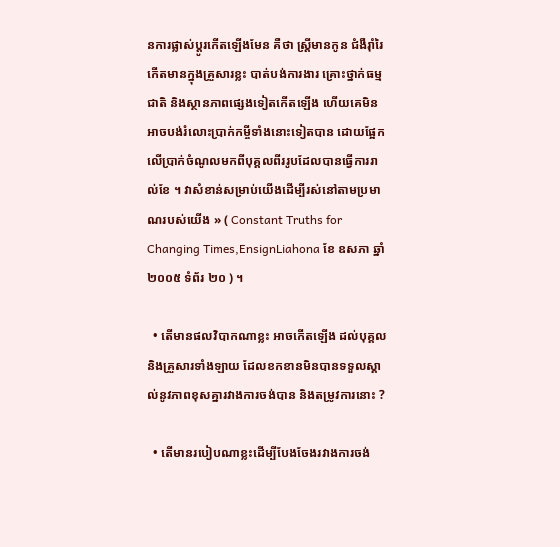នការផ្លាស់ប្ដូរកើតឡើងមែន គឺថា ស្ដ្រីមានកូន ជំងឺរ៉ាំរៃកើតមានក្នុងគ្រួសារខ្លះ បាត់បង់ការងារ គ្រោះថ្នាក់ធម្មជាតិ និងស្ថានភាពផ្សេងទៀតកើតឡើង ហើយគេមិនអាចបង់រំលោះប្រាក់កម្ចីទាំងនោះទៀតបាន ដោយផ្អែកលើប្រាក់ចំណូលមកពីបុគ្គលពីររូបដែលបានធ្វើការរាល់ខែ ។ វាសំខាន់សម្រាប់យើងដើម្បីរស់នៅតាមប្រមាណរបស់យើង » ( Constant Truths for Changing Times,EnsignLiahona ខែ ឧសភា ឆ្នាំ ២០០៥ ទំព័រ ២០ ) ។

  • តើមានផលវិបាកណាខ្លះ អាចកើតឡើង ដល់បុគ្គល និងគ្រួសារទាំងឡាយ ដែលខកខានមិនបានទទួលស្គាល់នូវភាពខុសគ្នារវាងការចង់បាន និងតម្រូវការនោះ ?

  • តើមានរបៀបណាខ្លះដើម្បីបែងចែងរវាងការចង់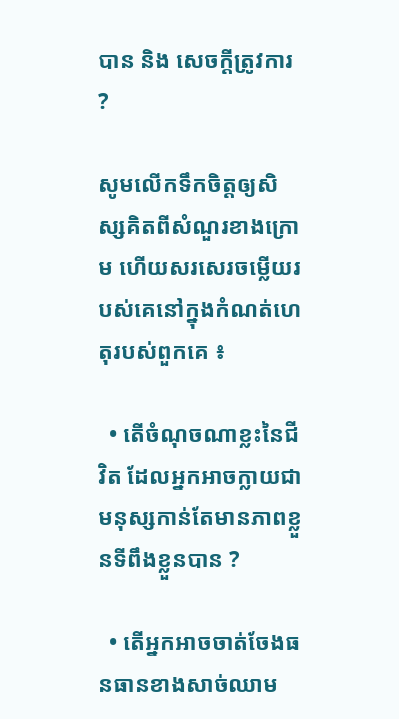បាន និង សេចក្ដីត្រូវការ ?

សូមលើកទឹកចិត្តឲ្យសិស្សគិតពីសំណួរខាងក្រោម ហើយសរសេរចម្លើយរបស់គេនៅក្នុងកំណត់ហេតុរបស់ពួកគេ ៖

  • តើចំណុចណាខ្លះនៃជីវិត ដែលអ្នកអាចក្លាយជាមនុស្សកាន់តែមានភាពខ្លួនទីពឹងខ្លួនបាន ?

  • តើអ្នកអាចចាត់ចែងធនធានខាងសាច់ឈាម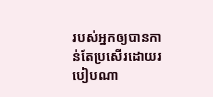របស់អ្នកឲ្យបានកាន់តែប្រសើរដោយរបៀបណា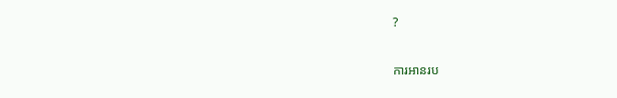?

ការអានរប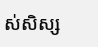ស់សិស្ស